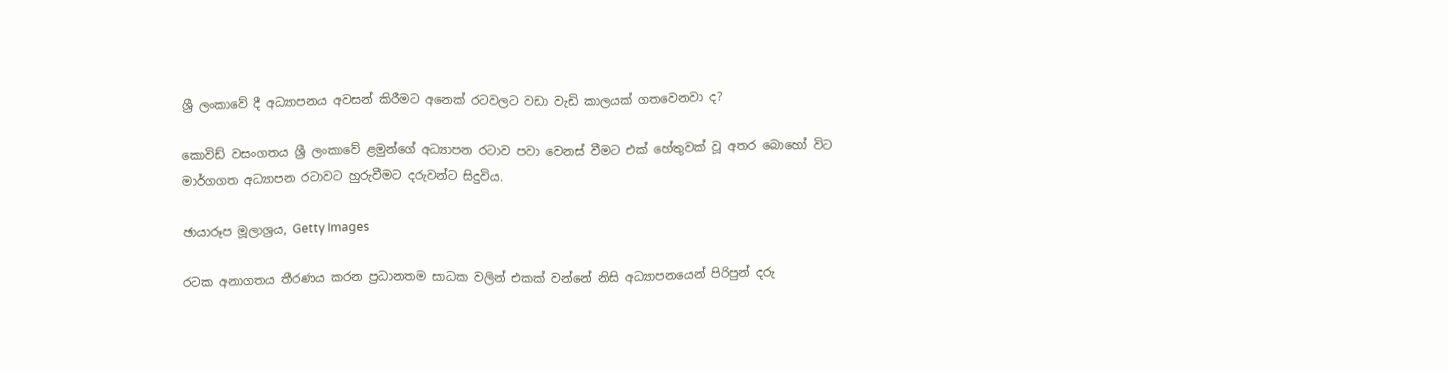ශ්‍රී ලංකාවේ දී අධ්‍යාපනය අවසන් කිරීමට අනෙක් රටවලට වඩා වැඩි කාලයක් ගතවෙනවා ද?

කොවිඩ් වසංගතය ශ්‍රී ලංකාවේ ළමුන්ගේ අධ්‍යාපන රටාව පවා වෙනස් වීමට එක් හේතුවක් වූ අතර බොහෝ විට මාර්ගගත අධ්‍යාපන රටාවට හුරුවීමට දරුවන්ට සිදුවිය.

ඡායාරූප මූලාශ්‍රය, Getty Images

රටක අනාගතය තීරණය කරන ප්‍රධානතම සාධක වලින් එකක් වන්නේ නිසි අධ්‍යාපනයෙන් පිරිපුන් දරු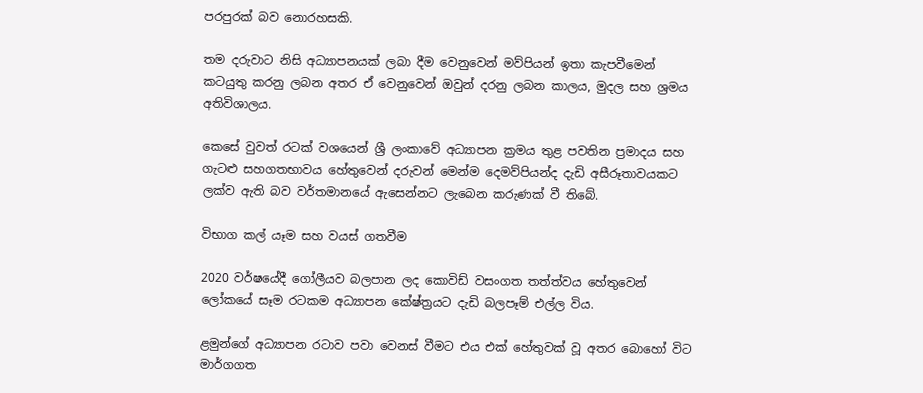පරපුරක් බව නොරහසකි.

තම දරුවාට නිසි අධ්‍යාපනයක් ලබා දීම වෙනුවෙන් මව්පියන් ඉතා කැපවීමෙන් කටයුතු කරනු ලබන අතර ඒ වෙනුවෙන් ඔවුන් දරනු ලබන කාලය, මුදල සහ ශ්‍රමය අතිවිශාලය.

කෙසේ වුවත් රටක් වශයෙන් ශ්‍රී ලංකාවේ අධ්‍යාපන ක්‍රමය තුළ පවතින ප්‍රමාදය සහ ගැටළු සහගතභාවය හේතුවෙන් දරුවන් මෙන්ම දෙමව්පියන්ද දැඩි අසීරූතාවයකට ලක්ව ඇති බව වර්තමානයේ ඇසෙන්නට ලැබෙන කරුණක් වී තිබේ.

විභාග කල් යෑම සහ වයස් ගතවීම

2020 වර්ෂයේදී ගෝලීයව බලපාන ලද කොවිඩ් වසංගත තත්ත්වය හේතුවෙන් ලෝකයේ සෑම රටකම අධ්‍යාපන කේෂ්ත්‍රයට දැඩි බලපෑම් එල්ල විය.

ළමුන්ගේ අධ්‍යාපන රටාව පවා වෙනස් වීමට එය එක් හේතුවක් වූ අතර බොහෝ විට මාර්ගගත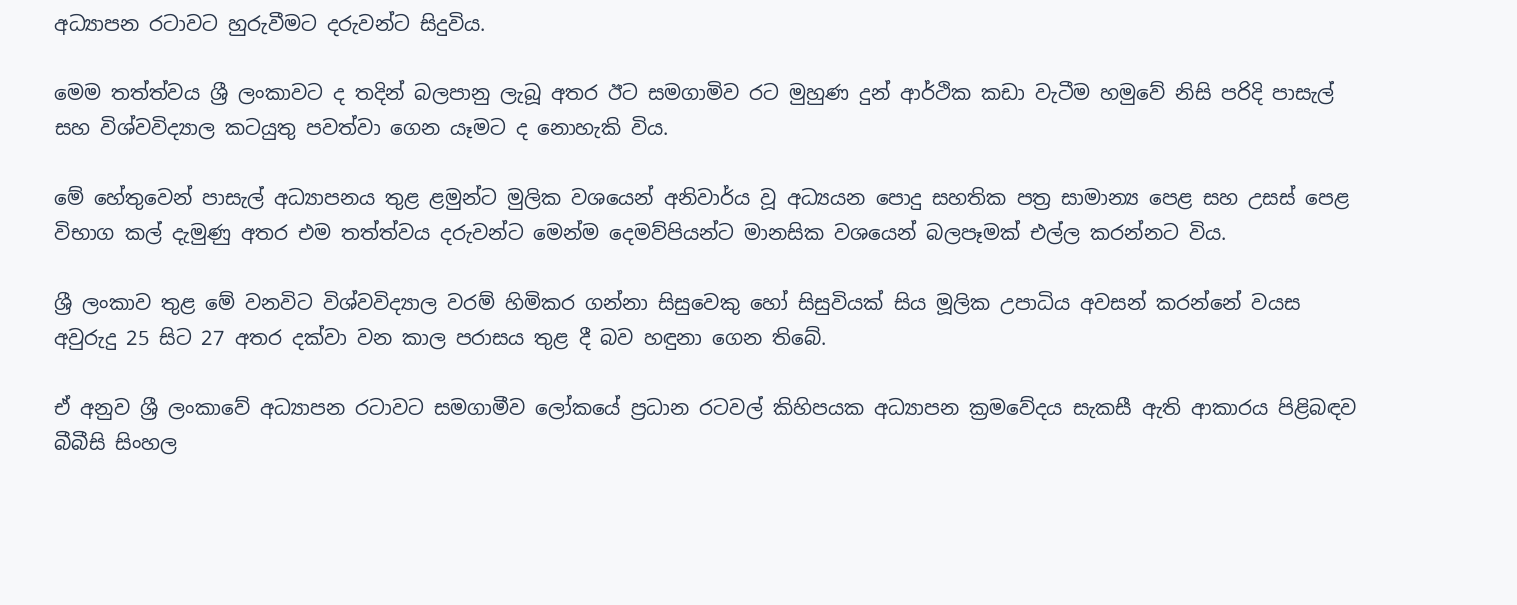අධ්‍යාපන රටාවට හුරුවීමට දරුවන්ට සිදුවිය.

මෙම තත්ත්වය ශ්‍රී ලංකාවට ද තදින් බලපානු ලැබූ අතර ඊට සමගාමිව රට මුහුණ දුන් ආර්ථික කඩා වැටීම හමුවේ නිසි පරිදි පාසැල් සහ විශ්වවිද්‍යාල කටයුතු පවත්වා ගෙන යෑමට ද නොහැකි විය.

මේ හේතුවෙන් පාසැල් අධ්‍යාපනය තුළ ළමුන්ට මුලික වශයෙන් අනිවාර්ය වූ අධ්‍යයන පොදු සහතික පත්‍ර සාමාන්‍ය පෙළ සහ උසස් පෙළ විභාග කල් දැමුණු අතර එම තත්ත්වය දරුවන්ට මෙන්ම දෙමව්පියන්ට මානසික වශයෙන් බලපෑමක් එල්ල කරන්නට විය.

ශ්‍රී ලංකාව තුළ මේ වනවිට විශ්වවිද්‍යාල වරම් හිමිකර ගන්නා සිසුවෙකු හෝ සිසුවියක් සිය මූලික උපාධිය අවසන් කරන්නේ ‍වයස අවුරුදු 25 සිට 27 අතර දක්වා වන කාල පරාසය තුළ දී බව හඳුනා ගෙන තිබේ.

ඒ අනුව ශ්‍රී ලංකාවේ අධ්‍යාපන රටාවට සමගාමීව ලෝකයේ ප්‍රධාන රටවල් කිහිපයක අධ්‍යාපන ක්‍රමවේදය සැකසී ඇති ආකාරය පිළිබඳව බීබීසි සිංහල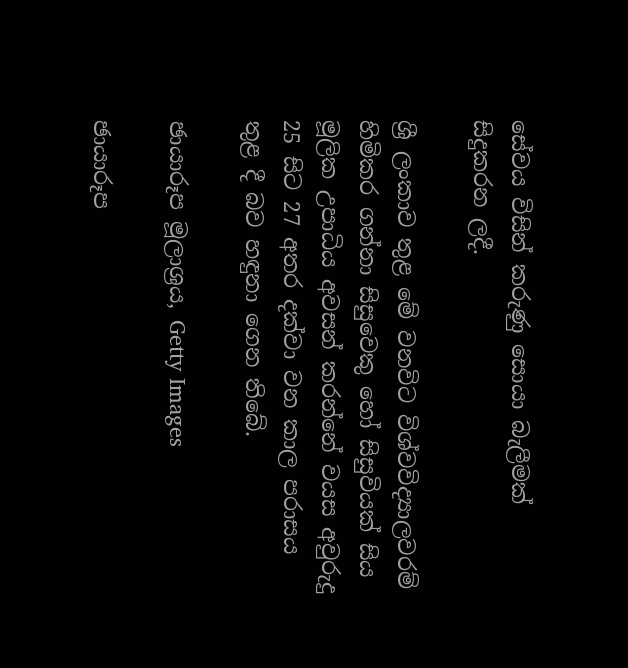සේවය විසින් කරුණු සොයා බැලීමක් සිදුකරන ලදී.

ශ්‍රී ලංකාව තුළ මේ වනවිට විශ්වවිද්‍යාලවරම් හිමිකර ගන්නා සිසුවෙකු හෝ සිසුවියක් සිය මූලික උපාධිය අවසන් කරන්නේ ‍වයස අවුරුදු 25 සිට 27 අතර දක්වා වන කාල පරාසය තුළ දී බව හඳුනා ගෙන තිබේ.

ඡායාරූප මූලාශ්‍රය, Getty Images

ඡායාරූප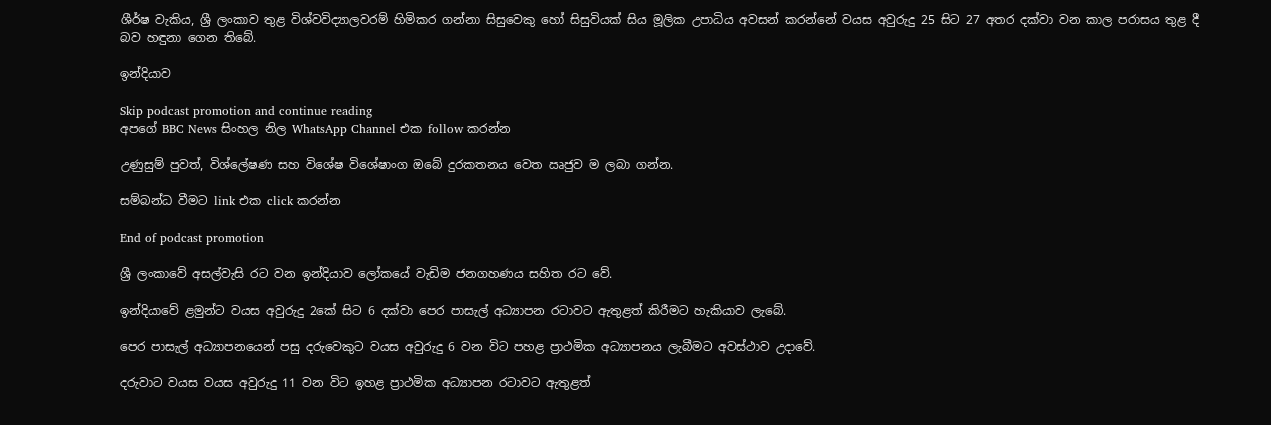ශීර්ෂ වැකිය, ශ්‍රී ලංකාව තුළ විශ්වවිද්‍යාලවරම් හිමිකර ගන්නා සිසුවෙකු හෝ සිසුවියක් සිය මූලික උපාධිය අවසන් කරන්නේ ‍වයස අවුරුදු 25 සිට 27 අතර දක්වා වන කාල පරාසය තුළ දී බව හඳුනා ගෙන තිබේ.

ඉන්දියාව

Skip podcast promotion and continue reading
අපගේ BBC News සිංහල නිල WhatsApp Channel එක follow කරන්න

උණුසුම් පුවත්, විශ්ලේෂණ සහ විශේෂ විශේෂාංග ඔබේ දුරකතනය වෙත ඍජුව ම ලබා ගන්න.

සම්බන්ධ වීමට link එක click කරන්න

End of podcast promotion

ශ්‍රී ලංකාවේ අසල්වැසි රට වන ඉන්දියාව ලෝකයේ වැඩිම ජනගහණය සහිත රට වේ.

ඉන්දියාවේ ළමුන්ට වයස අවුරුදු 2කේ සිට 6 දක්වා පෙර පාසැල් අධ්‍යාපන රටාවට ඇතුළත් කිරීමට හැකියාව ලැබේ.

පෙර පාසැල් අධ්‍යාපනයෙන් පසු දරුවෙකුට වයස අවුරුදු 6 වන විට පහළ ප්‍රාථමික අධ්‍යාපනය ලැබීමට අවස්ථාව උදාවේ.

දරුවාට වයස වයස අවුරුදු 11 වන විට ඉහළ ප්‍රාථමික අධ්‍යාපන රටාවට ඇතුළත්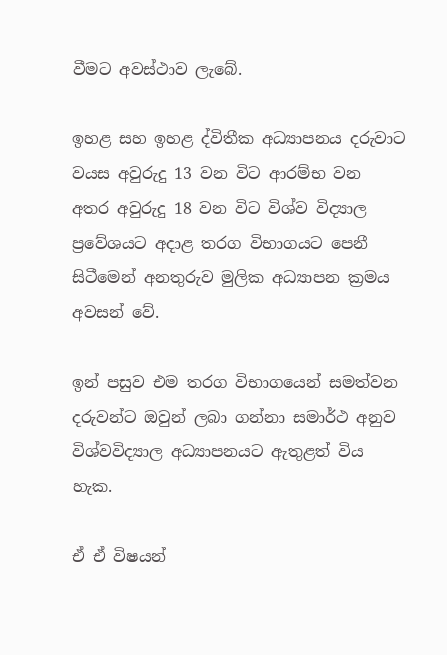වීමට අවස්ථාව ලැබේ.

ඉහළ සහ ඉහළ ද්විතීක අධ්‍යාපනය දරුවාට වයස අවුරුදු 13 වන විට ආරම්භ වන අතර අවුරුදු 18 වන විට විශ්ව විද්‍යාල ප්‍රවේශයට අදාළ තරග විභාගයට පෙනී සිටීමෙන් අනතුරුව මුලික අධ්‍යාපන ක්‍රමය අවසන් වේ.

ඉන් පසුව එම තරග විභාගයෙන් සමත්වන දරුවන්ට ඔවුන් ලබා ගන්නා සමාර්ථ අනුව විශ්වවිද්‍යාල අධ්‍යාපනයට ඇතුළත් විය හැක.

ඒ ඒ විෂයන්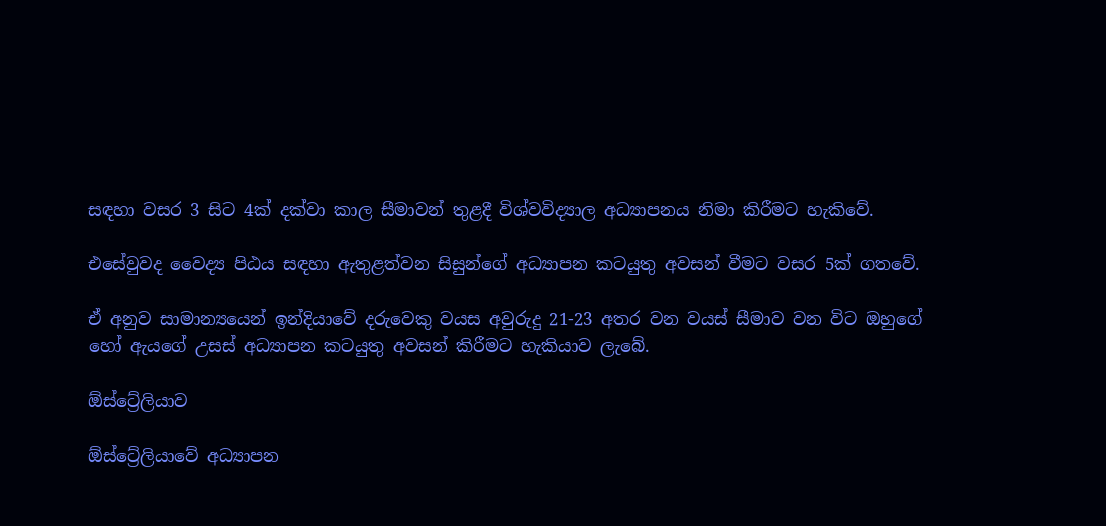සඳහා වසර 3 සිට 4ක් දක්වා කාල සීමාවන් තුළදී විශ්වවිද්‍යාල අධ්‍යාපනය නිමා කිරීමට හැකිවේ.

එසේවුවද වෛද්‍ය පිඨය සඳහා ඇතුළත්වන සිසුන්ගේ අධ්‍යාපන කටයුතු අවසන් වීමට වසර 5ක් ගතවේ.

ඒ අනුව සාමාන්‍යයෙන් ඉන්දියාවේ දරුවෙකු වයස අවුරුදු 21-23 අතර වන වයස් සීමාව වන විට ඔහුගේ හෝ ඇයගේ උසස් අධ්‍යාපන කටයුතු අවසන් කිරීමට හැකියාව ලැබේ.

ඕස්ට්‍රේලියාව

ඕස්ට්‍රේලියාවේ අධ්‍යාපන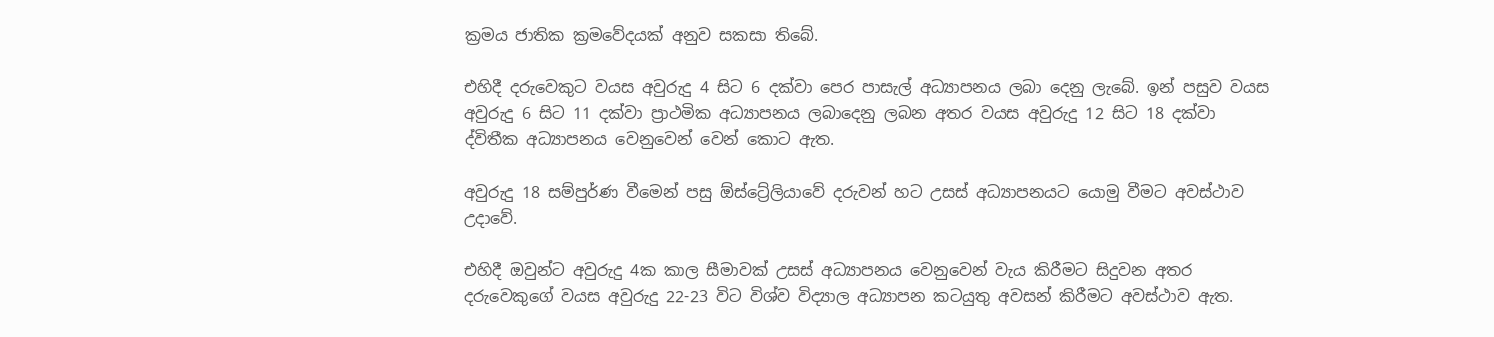ක්‍රමය ජාතික ක්‍රමවේදයක් අනුව සකසා තිබේ.

එහිදී දරුවෙකුට වයස අවුරුදු 4 සිට 6 දක්වා පෙර පාසැල් අධ්‍යාපනය ලබා දෙනු ලැබේ. ඉන් පසුව වයස අවුරුදු 6 සිට 11 දක්වා ප්‍රාථමික අධ්‍යාපනය ලබාදෙනු ලබන අතර වයස අවුරුදු 12 සිට 18 දක්වා ද්විතීක අධ්‍යාපනය වෙනුවෙන් වෙන් කොට ඇත.

අවුරුදු 18 සම්පුර්ණ වීමෙන් පසු ඕස්ට්‍රේලියාවේ දරුවන් හට උසස් අධ්‍යාපනයට යොමු වීමට අවස්ථාව උදාවේ.

එහිදී ඔවුන්ට අවුරුදු 4ක කාල සීමාවක් උසස් අධ්‍යාපනය වෙනුවෙන් වැය කිරීමට සිදුවන අතර දරුවෙකුගේ වයස අවුරුදු 22-23 විට විශ්ව විද්‍යාල අධ්‍යාපන කටයුතු අවසන් කිරීමට අවස්ථාව ඇත.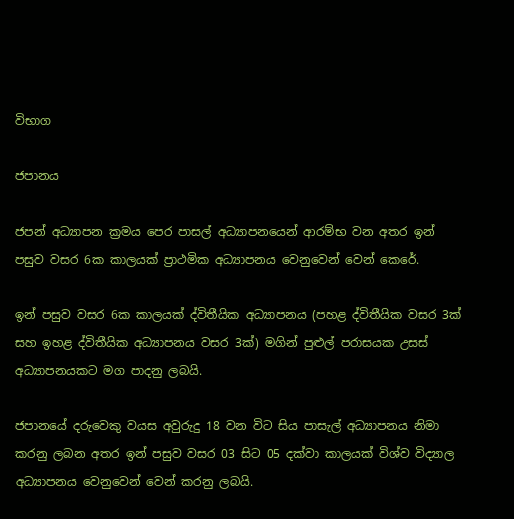විභාග

ජපානය

ජපන් අධ්‍යාපන ක්‍රමය පෙර පාසල් අධ්‍යාපනයෙන් ආරම්භ වන අතර ඉන් පසුව වසර 6ක කාලයක් ප්‍රාථමික අධ්‍යාපනය වෙනුවෙන් වෙන් කෙරේ.

ඉන් පසුව වසර 6ක කාලයක් ද්විතීයික අධ්‍යාපනය (පහළ ද්විතීයික වසර 3ක් සහ ඉහළ ද්විතීයික අධ්‍යාපනය වසර 3ක්) මගින් පුළුල් පරාසයක උසස් අධ්‍යාපනයකට මග පාදනු ලබයි.

ජපානයේ දරුවෙකු වයස අවුරුදු 18 වන විට සිය පාසැල් අධ්‍යාපනය නිමා කරනු ලබන අතර ඉන් පසුව වසර 03 සිට 05 දක්වා කාලයක් විශ්ව විද්‍යාල අධ්‍යාපනය වෙනුවෙන් වෙන් කරනු ලබයි.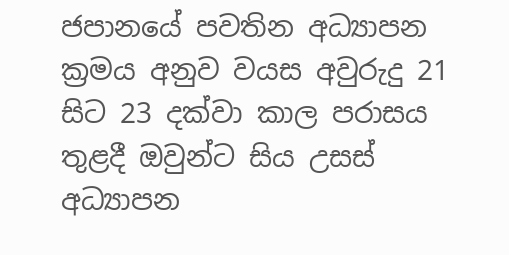ජපානයේ පවතින අධ්‍යාපන ක්‍රමය අනුව වයස අවුරුදු 21 සිට 23 දක්වා කාල පරාසය තුළදී ඔවුන්ට සිය උසස් අධ්‍යාපන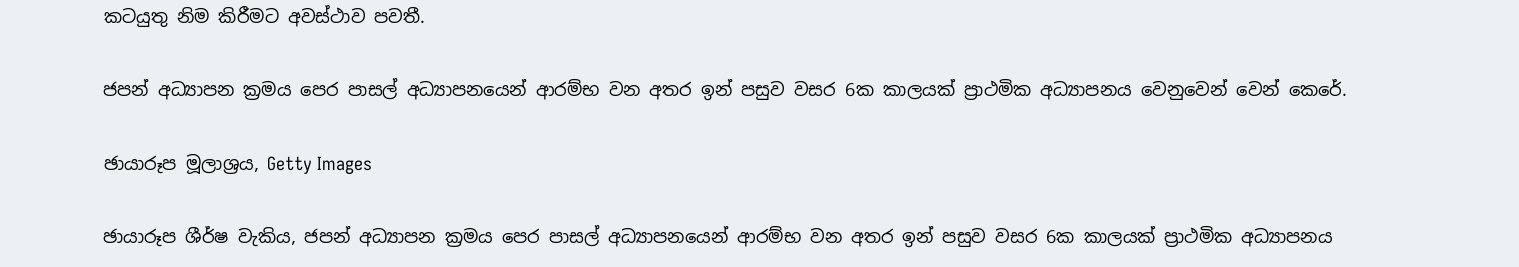කටයුතු නිම කිරීමට අවස්ථාව පවතී.

ජපන් අධ්‍යාපන ක්‍රමය පෙර පාසල් අධ්‍යාපනයෙන් ආරම්භ වන අතර ඉන් පසුව වසර 6ක කාලයක් ප්‍රාථමික අධ්‍යාපනය වෙනුවෙන් වෙන් කෙරේ.

ඡායාරූප මූලාශ්‍රය, Getty Images

ඡායාරූප ශීර්ෂ වැකිය, ජපන් අධ්‍යාපන ක්‍රමය පෙර පාසල් අධ්‍යාපනයෙන් ආරම්භ වන අතර ඉන් පසුව වසර 6ක කාලයක් ප්‍රාථමික අධ්‍යාපනය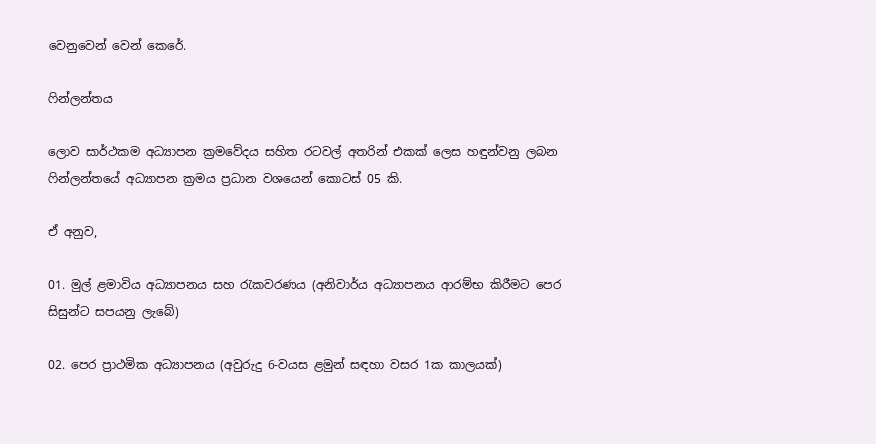වෙනුවෙන් වෙන් කෙරේ.

ෆින්ලන්තය

ලොව සාර්ථකම අධ්‍යාපන ක්‍රමවේදය සහිත රටවල් අතරින් එකක් ලෙස හඳුන්වනු ලබන ෆින්ලන්තයේ අධ්‍යාපන ක්‍රමය ප්‍රධාන වශයෙන් කොටස් 05 කි.

ඒ අනුව,

01. මුල් ළමාවිය අධ්‍යාපනය සහ රැකවරණය (අනිවාර්ය අධ්‍යාපනය ආරම්භ කිරීමට පෙර සිසුන්ට සපයනු ලැබේ)

02. පෙර ප්‍රාථමික අධ්‍යාපනය (අවුරුදු 6-වයස ළමුන් සඳහා වසර 1ක කාලයක්)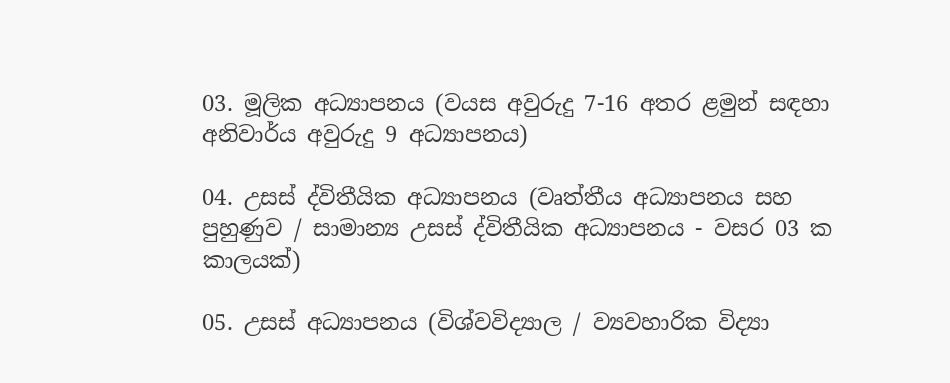03. මූලික අධ්‍යාපනය (වයස අවුරුදු 7-16 අතර ළමුන් සඳහා අනිවාර්ය අවුරුදු 9 අධ්‍යාපනය)

04. උසස් ද්විතීයික අධ්‍යාපනය (වෘත්තීය අධ්‍යාපනය සහ පුහුණුව / සාමාන්‍ය උසස් ද්විතීයික අධ්‍යාපනය - වසර 03 ක කාලයක්)

05. උසස් අධ්‍යාපනය (විශ්වවිද්‍යාල / ව්‍යවහාරික විද්‍යා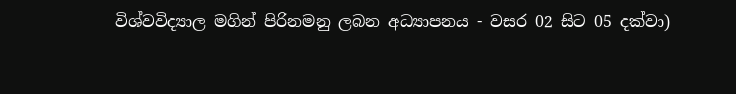විශ්වවිද්‍යාල මගින් පිරිනමනු ලබන අධ්‍යාපනය - වසර 02 සිට 05 දක්වා)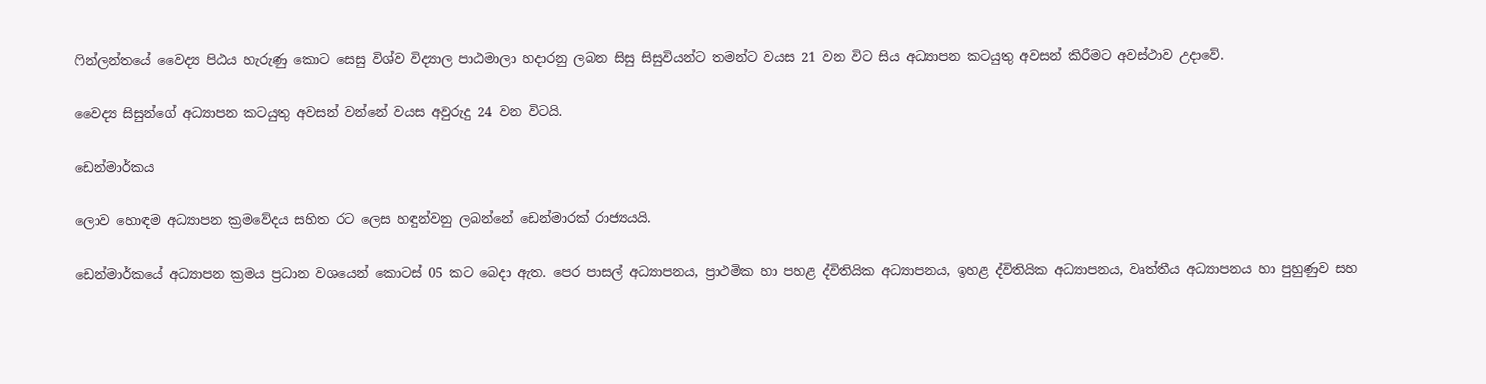ෆින්ලන්තයේ වෛද්‍ය පිඨය හැරුණු කොට සෙසු විශ්ව විද්‍යාල පාඨමාලා හදාරනු ලබන සිසු සිසුවියන්ට තමන්ට වයස 21 වන විට සිය අධ්‍යාපන කටයුතු අවසන් කිරීමට අවස්ථාව උදාවේ.

වෛද්‍ය සිසුන්ගේ අධ්‍යාපන කටයුතු අවසන් වන්නේ වයස අවුරුදු 24 වන විටයි.

ඩෙන්මාර්කය

ලොව හොඳම අධ්‍යාපන ක්‍රමවේදය සහිත රට ලෙස හඳුන්වනු ලබන්නේ ඩෙන්මාරක් රාජ්‍යයයි.

ඩෙන්මාර්කයේ අධ්‍යාපන ක්‍රමය ප්‍රධාන වශයෙන් කොටස් 05 කට බෙදා ඇත. පෙර පාසල් අධ්‍යාපනය, ප්‍රාථමික හා පහළ ද්විතියික අධ්‍යාපනය, ඉහළ ද්විතියික අධ්‍යාපනය, වෘත්තීය අධ්‍යාපනය හා පුහුණුව සහ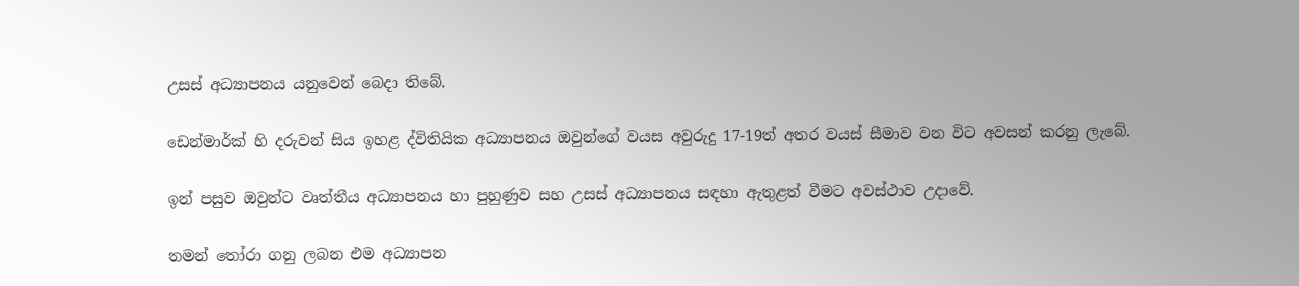උසස් අධ්‍යාපනය යනුවෙන් බෙදා තිබේ.

ඩෙන්මාර්ක් හි දරුවන් සිය ඉහළ ද්විතියික අධ්‍යාපනය ඔවුන්ගේ වයස අවුරුදු 17-19ත් අතර වයස් සීමාව වන විට අවසන් කරනු ලැබේ.

ඉන් පසුව ඔවුන්ට වෘත්තීය අධ්‍යාපනය හා පුහුණුව සහ උසස් අධ්‍යාපනය සඳහා ඇතුළත් වීමට අවස්ථාව උදාවේ.

තමන් තෝරා ගනු ලබන එම අධ්‍යාපන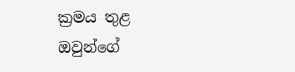ක්‍රමය තුළ ඔවුන්ගේ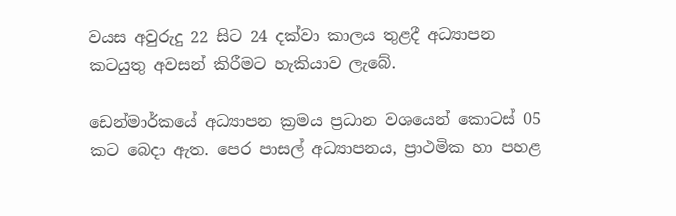වයස අවුරුදු 22 සිට 24 දක්වා කාලය තුළදී අධ්‍යාපන කටයුතු අවසන් කිරීමට හැකියාව ලැබේ.

ඩෙන්මාර්කයේ අධ්‍යාපන ක්‍රමය ප්‍රධාන වශයෙන් කොටස් 05 කට බෙදා ඇත. පෙර පාසල් අධ්‍යාපනය, ප්‍රාථමික හා පහළ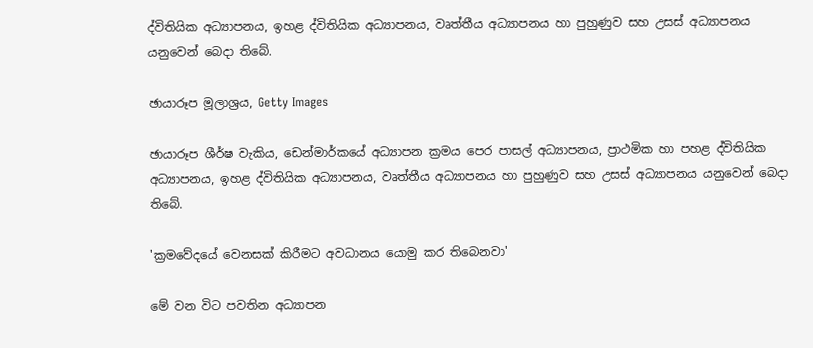ද්විතියික අධ්‍යාපනය, ඉහළ ද්විතියික අධ්‍යාපනය, වෘත්තීය අධ්‍යාපනය හා පුහුණුව සහ උසස් අධ්‍යාපනය යනුවෙන් බෙදා තිබේ.

ඡායාරූප මූලාශ්‍රය, Getty Images

ඡායාරූප ශීර්ෂ වැකිය, ඩෙන්මාර්කයේ අධ්‍යාපන ක්‍රමය පෙර පාසල් අධ්‍යාපනය, ප්‍රාථමික හා පහළ ද්විතියික අධ්‍යාපනය, ඉහළ ද්විතියික අධ්‍යාපනය, වෘත්තීය අධ්‍යාපනය හා පුහුණුව සහ උසස් අධ්‍යාපනය යනුවෙන් බෙදා තිබේ.

'ක්‍රමවේදයේ වෙනසක් කිරීමට අවධානය යොමු කර තිබෙනවා'

මේ වන විට පවතින අධ්‍යාපන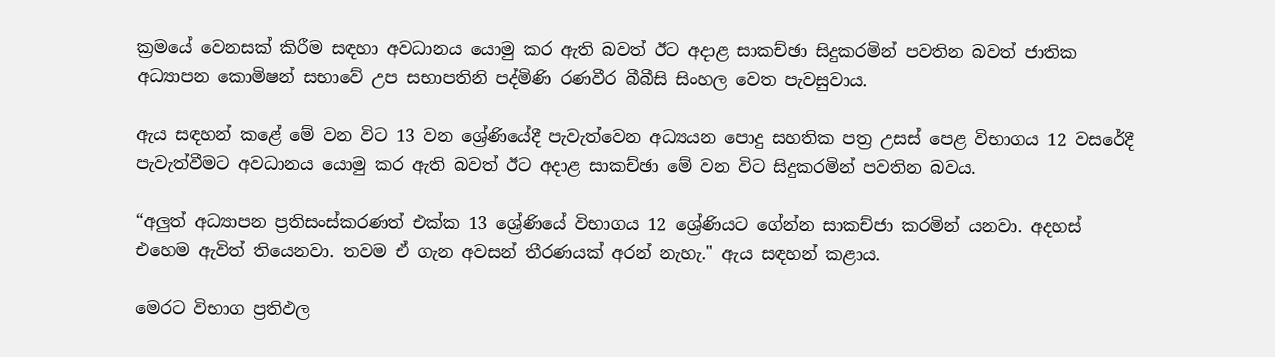ක්‍රමයේ වෙනසක් කිරීම සඳහා අවධානය යොමු කර ඇති බවත් ඊට අදාළ සාකච්ඡා සිදුකරමින් පවතින බවත් ජාතික අධ්‍යාපන කොමිෂන් සභාවේ උප සභාපතිනි පද්මිණි රණවීර බීබීසි සිංහල වෙත පැවසුවාය.

ඇය සඳහන් කළේ මේ වන විට 13 වන ශ්‍රේණියේදී පැවැත්වෙන අධ්‍යයන පොදු සහතික පත්‍ර උසස් පෙළ විභාගය 12 වසරේදී පැවැත්වීමට අවධානය යොමු කර ඇති බවත් ඊට අදාළ සාකච්ඡා මේ වන විට සිදුකරමින් පවතින බවය.

“අලුත් අධ්‍යාපන ප්‍රතිසංස්කරණත් එක්ක 13 ශ්‍රේණියේ විභාගය 12 ශ්‍රේණියට ගේන්න සාකච්ජා කරමින් යනවා. අදහස් එහෙම ඇවිත් තියෙනවා. තවම ඒ ගැන අවසන් තීරණයක් අරන් නැහැ." ඇය සඳහන් කළාය.

මෙරට විභාග ප්‍රතිඵල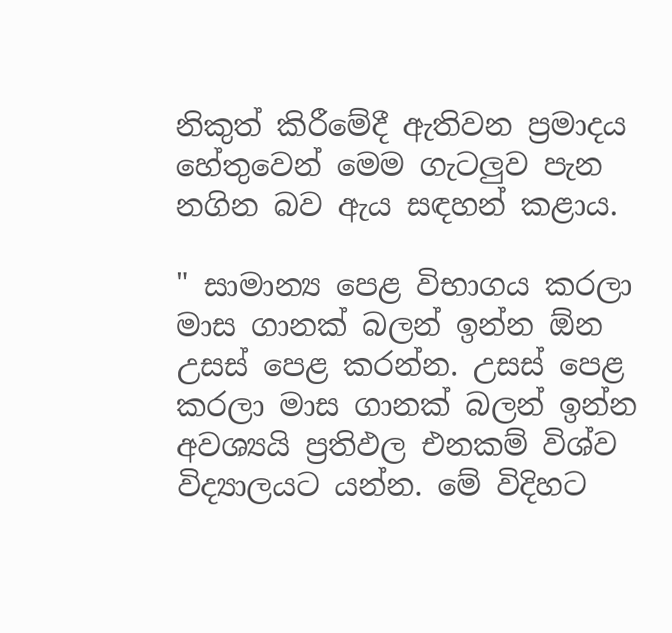නිකුත් කිරීමේදී ඇතිවන ප්‍රමාදය හේතුවෙන් මෙම ගැටලුව පැන නගින බව ඇය සඳහන් කළාය.

" සාමාන්‍ය පෙළ විභාගය කරලා මාස ගානක් බලන් ඉන්න ඕන උසස් පෙළ කරන්න. උසස් පෙළ කරලා මාස ගානක් බලන් ඉන්න අවශ්‍යයි ප්‍රතිඵල එනකම් විශ්ව විද්‍යාලයට යන්න. මේ විදිහට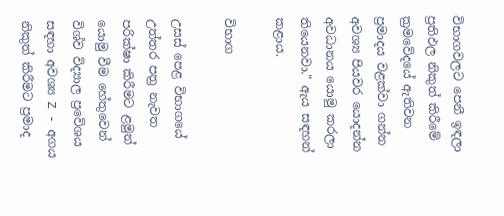විභාගවලට පෙනී ඉඳලා ප්‍රතිඵල නිකුත් කිරීමේ ක්‍රමවේදයේ ඇතිවන ප්‍රමාදය වළක්වා ගන්න අවශ්‍ය පියවර යොදන්න අවධානය යොමු කරලා තියෙනවා." ඇය සඳහන් කළාය.

විභාග

උසස් පෙළ විභාගයේ උත්තර පත්‍ර නැවත පරික්ෂා කිරීමට ළමුන් යොමු වීම හේතුවෙන් විශ්ව විද්‍යාල ප්‍රවේශය සඳහා අවශ්‍ය Z - අගය නිකුත් කිරීමට ප්‍රමාද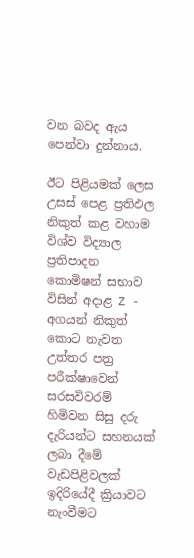වන බවද ඇය පෙන්වා දුන්නාය.

ඊට පිළියමක් ලෙස උසස් පෙළ ප්‍රතිඵල නිකුත් කළ වහාම විශ්ව විද්‍යාල ප්‍රතිපාදන කොමිෂන් සභාව විසින් අදාළ Z - අගයන් නිකුත් කොට නැවත උත්තර පත්‍ර පරීක්ෂාවෙන් සරසවිවරම් හිමිවන සිසු දරු දැරියන්ට සහනයක් ලබා දීමේ වැඩපිළිවලක් ඉදිරියේදී ක්‍රියාවට නැංවීමට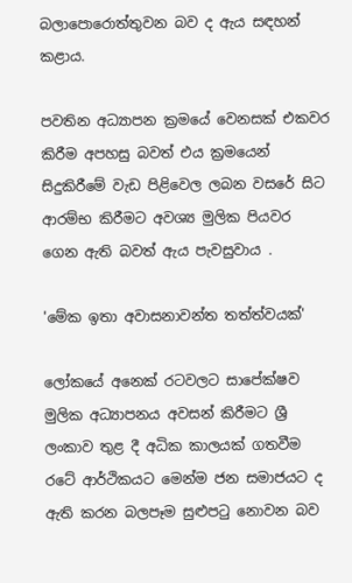බලාපොරොත්තුවන බව ද ඇය සඳහන් කළාය.

පවතින අධ්‍යාපන ක්‍රමයේ වෙනසක් එකවර කිරීම අපහසු බවත් එය ක්‍රමයෙන් සිදුකිරීමේ වැඩ පිළිවෙල ලබන වසරේ සිට ආරම්භ කිරීමට අවශ්‍ය මුලික පියවර ගෙන ඇති බවත් ඇය පැවසුවාය .

'මේක ඉතා අවාසනාවන්ත තත්ත්වයක්'

ලෝකයේ අනෙක් රටවලට සාපේක්ෂව මුලික අධ්‍යාපනය අවසන් කිරීමට ශ්‍රී ලංකාව තුළ දී අධික කාලයක් ගතවීම රටේ ආර්ථිකයට මෙන්ම ජන සමාජයට ද ඇති කරන බලපෑම සුළුපටු නොවන බව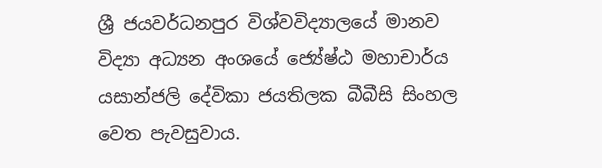ශ්‍රී ජයවර්ධනපුර විශ්වවිද්‍යාලයේ මානව විද්‍යා අධ්‍යන අංශයේ ජ්‍යේෂ්ඨ මහාචාර්ය යසාන්ජලි දේවිකා ජයතිලක බීබීසි සිංහල වෙත පැවසුවාය.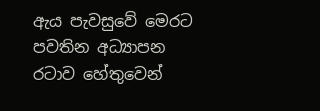ඇය පැවසුවේ මෙරට පවතින අධ්‍යාපන රටාව හේතුවෙන්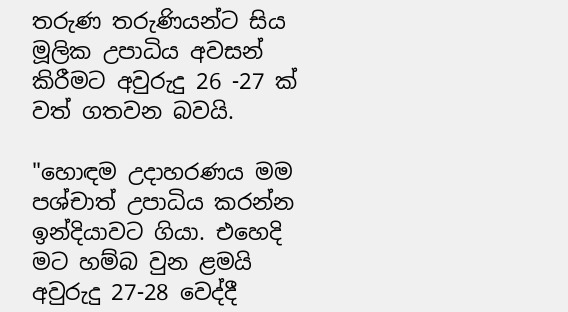තරුණ තරුණියන්ට සිය මූලික උපාධිය අවසන් කිරීමට අවුරුදු 26 -27 ක් වත් ගතවන බවයි.

"හොඳම උදාහරණය මම පශ්චාත් උපාධිය කරන්න ඉන්දියාවට ගියා. එහෙදි මට හම්බ වුන ළමයි අවුරුදු 27-28 වෙද්දී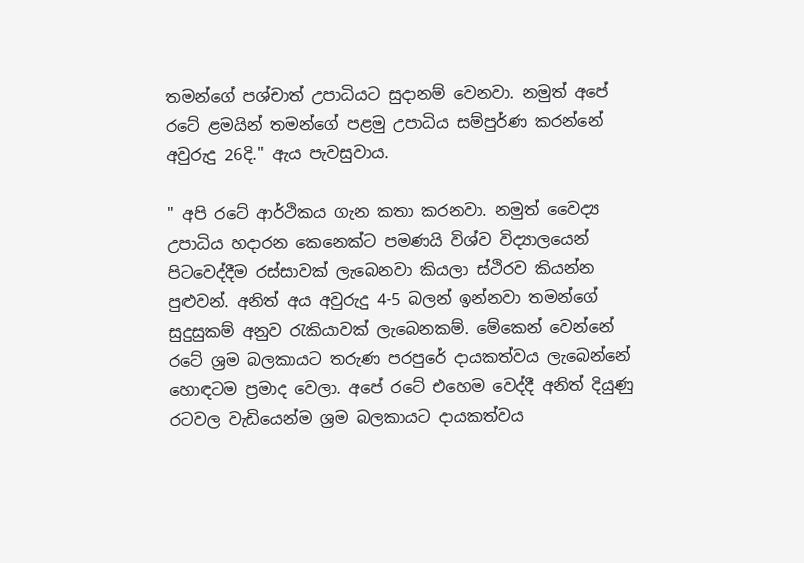තමන්ගේ පශ්චාත් උපාධියට සුදානම් වෙනවා. නමුත් අපේ රටේ ළමයින් තමන්ගේ පළමු උපාධිය සම්පුර්ණ කරන්නේ අවුරුදු 26දි." ඇය පැවසුවාය.

" අපි රටේ ආර්ථිකය ගැන කතා කරනවා. නමුත් වෛද්‍ය උපාධිය හදාරන කෙනෙක්ට පමණයි විශ්ව විද්‍යාලයෙන් පිටවෙද්දීම රස්සාවක් ලැබෙනවා කියලා ස්ථිරව කියන්න පුළුවන්. අනිත් අය අවුරුදු 4-5 බලන් ඉන්නවා තමන්ගේ සුදුසුකම් අනුව රැකියාවක් ලැබෙනකම්. මේකෙන් වෙන්නේ රටේ ශ්‍රම බලකායට තරුණ පරපුරේ දායකත්වය ලැබෙන්නේ හොඳටම ප්‍රමාද වෙලා. අපේ රටේ එහෙම වෙද්දී අනිත් දියුණු රටවල වැඩියෙන්ම ශ්‍රම බලකායට දායකත්වය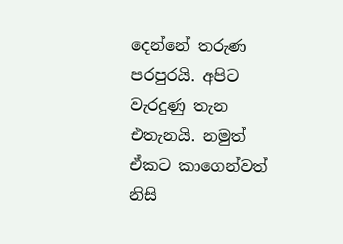දෙන්නේ තරුණ පරපුරයි. අපිට වැරදුණු තැන එතැනයි. නමුත් ඒකට කාගෙන්වත් නිසි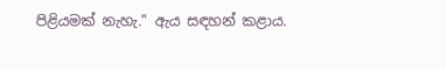පිළියමක් නැහැ." ඇය සඳහන් කළාය.